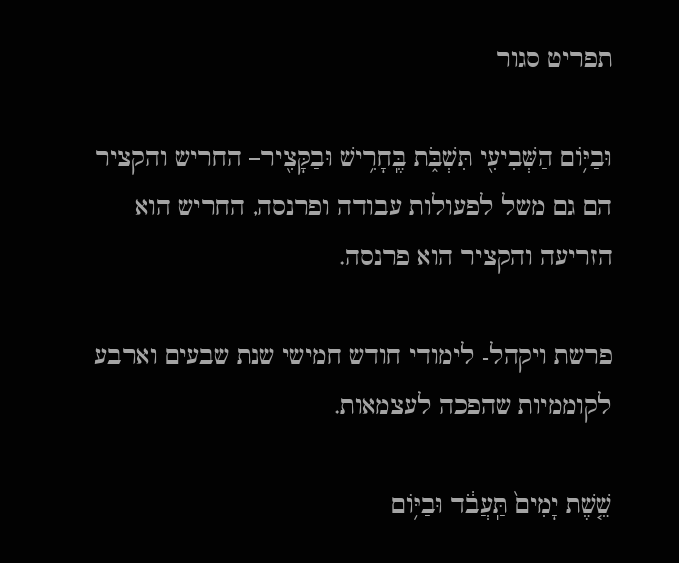תפריט סגור

וּבַיּ֥וֹם הַשְּׁבִיעִ֖י תִּשְׁבֹּ֑ת בֶּֽחָרִ֥ישׁ וּבַקָּצִ֖יר– החריש והקציר הם גם משל לפעולות עבודה ופרנסה, החריש הוא הזריעה והקציר הוא פרנסה.

פרשת ויקהל- לימודי חודש חמישי שנת שבעים וארבע לקוממיות שהפכה לעצמאות.

שֵׁ֤שֶׁת יָמִים֙ תַּֽעֲבֹ֔ד וּבַיּ֥וֹם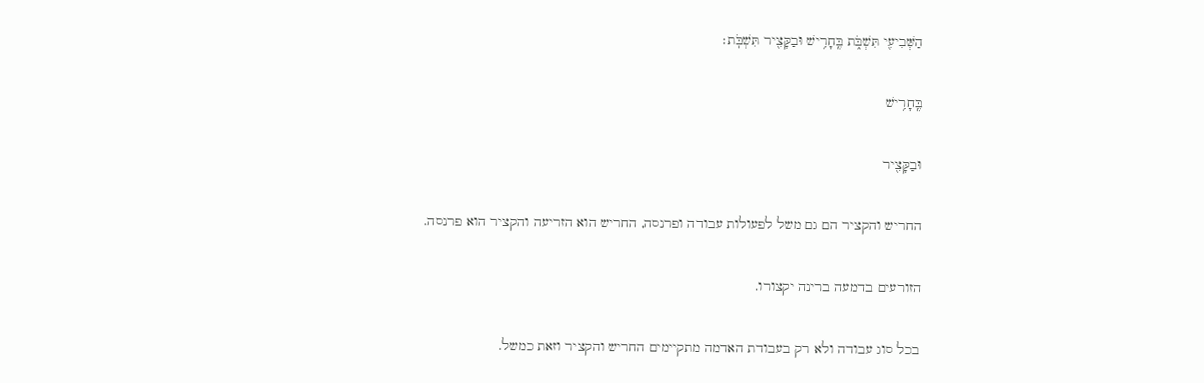הַשְּׁבִיעִ֖י תִּשְׁבֹּ֑ת בֶּֽחָרִ֥ישׁ וּבַקָּצִ֖יר תִּשְׁבֹּֽת׃

בֶּֽחָרִ֥ישׁ

וּבַקָּצִ֖יר

החריש והקציר הם גם משל לפעולות עבודה ופרנסה, החריש הוא הזריעה והקציר הוא פרנסה.

הזורעים בדמעה ברינה יקצורו.

בכל סוג עבודה ולא רק בעבודת האדמה מתקיימים החריש והקציר וזאת כמשל.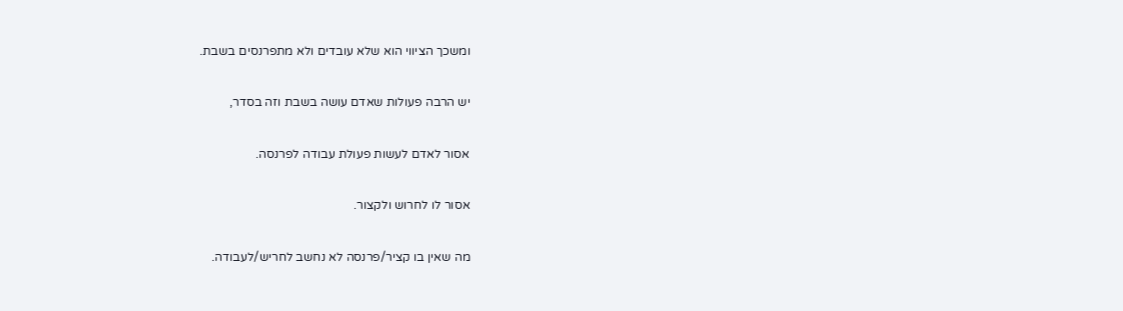ומשכך הציווי הוא שלא עובדים ולא מתפרנסים בשבת.

יש הרבה פעולות שאדם עושה בשבת וזה בסדר,

אסור לאדם לעשות פעולת עבודה לפרנסה.

אסור לו לחרוש ולקצור.

מה שאין בו קציר/פרנסה לא נחשב לחריש/לעבודה.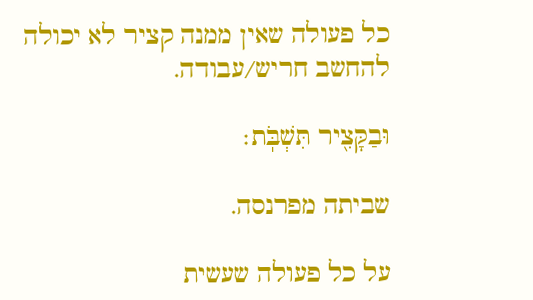כל פעולה שאין ממנה קציר לא יכולה להחשב חריש/עבודה.

וּבַקָּצִ֖יר תִּשְׁבֹּֽת׃

שביתה מפרנסה.

על כל פעולה שעשית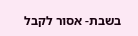בשבת- אסור לקבל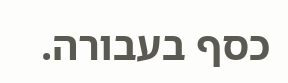כסף בעבורה.